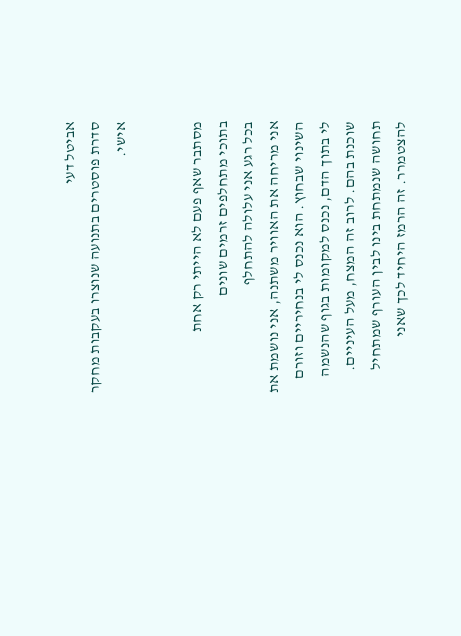אביטל דעי
סדרת פוסטרים בתנועה שנוצרו בעקבות מחקר אישי.


מסתבר שאף פעם לא הייתי רק אחת
בתוכי מתחלפים זרמים שונים
בכל רגע אני עלולה להתחלף
אני מריחה את האוויר משתנה, אני נושמת את השינוי שבחוץ. הוא נכנס לי בנחיריים וזורם לי בתוך הדם, נכנס למקומות בגוף שהנשמה שוכנת בהם. לרוב זה המצח, מעל העיניים. תחושה שנמתחת בינו לבין העורף שמתחיל להצטמרר. זה הרמז היחיד לכך שאני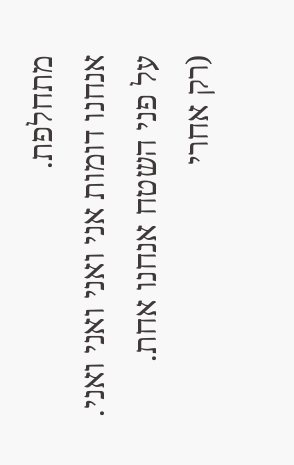מתחלפת.
אנחנו דומות אני ואני ואני ואני.
על פני השטח אנחנו אחת.
(רק אחרי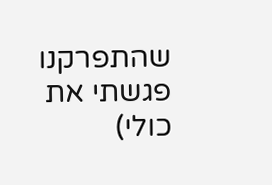שהתפרקנו פגשתי את כולי)